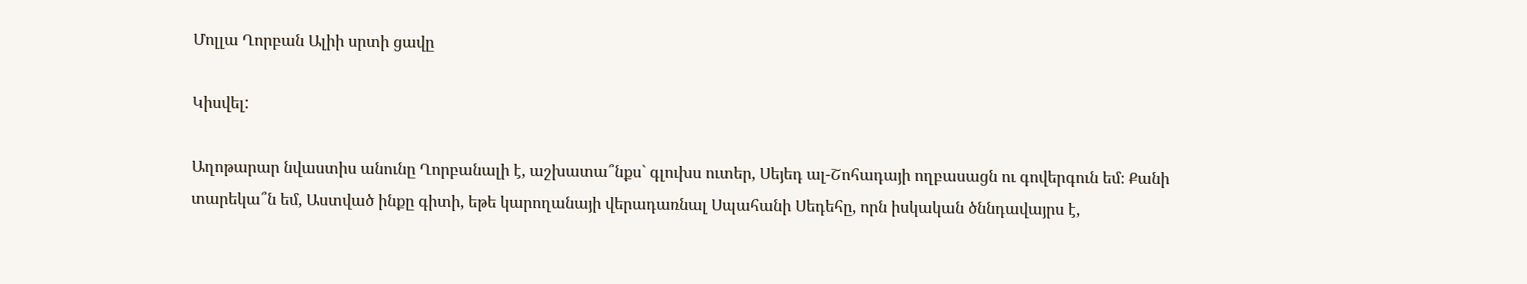Մոլլա Ղորբան Ալիի սրտի ցավը

Կիսվել:

Աղոթարար նվաստիս անունը Ղորբանալի է, աշխատա՞նքս` գլուխս ուտեր, Սեյեդ ալ-Շոհադայի ողբասացն ու գովերգուն եմ։ Քանի տարեկա՞ն եմ, Աստված ինքը գիտի, եթե կարողանայի վերադառնալ Սպահանի Սեդեհը, որն իսկական ծննդավայրս է,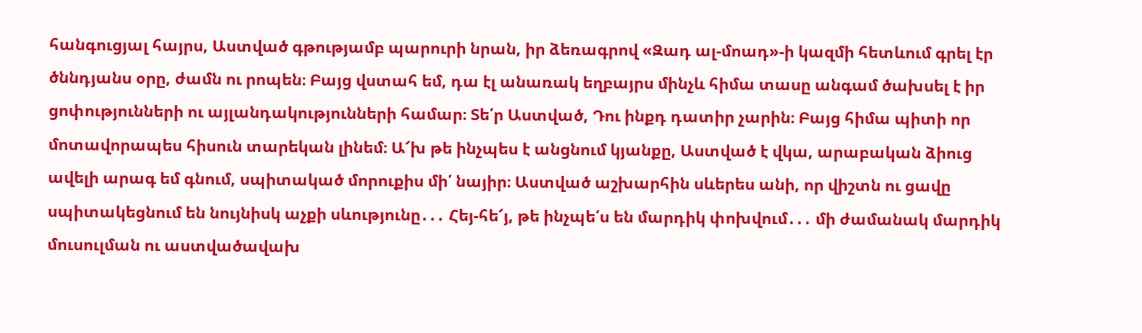հանգուցյալ հայրս, Աստված գթությամբ պարուրի նրան, իր ձեռագրով «Զադ ալ-մոադ»-ի կազմի հետևում գրել էր ծննդյանս օրը, ժամն ու րոպեն։ Բայց վստահ եմ, դա էլ անառակ եղբայրս մինչև հիմա տասը անգամ ծախսել է իր ցոփությունների ու այլանդակությունների համար։ Տե՛ր Աստված, Դու ինքդ դատիր չարին։ Բայց հիմա պիտի որ մոտավորապես հիսուն տարեկան լինեմ։ Ա՜խ թե ինչպես է անցնում կյանքը, Աստված է վկա, արաբական ձիուց ավելի արագ եմ գնում, սպիտակած մորուքիս մի՛ նայիր։ Աստված աշխարհին սևերես անի, որ վիշտն ու ցավը սպիտակեցնում են նույնիսկ աչքի սևությունը․․․ Հեյ-հե՜յ, թե ինչպե՛ս են մարդիկ փոխվում․․․ մի ժամանակ մարդիկ մուսուլման ու աստվածավախ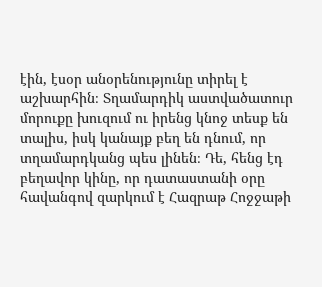էին, էսօր անօրենությունը տիրել է աշխարհին։ Տղամարդիկ աստվածատուր մորուքը խուզում ու իրենց կնոջ տեսք են տալիս, իսկ կանայք բեղ են դնում, որ տղամարդկանց պես լինեն։ Դե, հենց էդ բեղավոր կինը, որ դատաստանի օրը հավանգով զարկում է Հազրաթ Հոջջաթի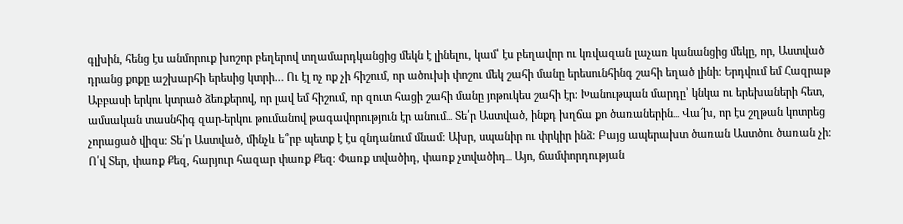գլխին, հենց էս անմորուք խոշոր բեղերով տղամարդկանցից մեկն է լինելու, կամ՝ էս բեղավոր ու կռվազան լաչառ կանանցից մեկը, որ, Աստված դրանց քոքը աշխարհի երեսից կտրի… Ու էլ ոչ ոք չի հիշում, որ ածուխի փոշու մեկ շահի մանը երեսունհինգ շահի եղած լինի։ Երդվում եմ Հազրաթ Աբբասի երկու կտրած ձեռքերով, որ լավ եմ հիշում, որ զուտ հացի շահի մանը յոթուկես շահի էր։ Խանութպան մարդը՝ կնկա ու երեխաների հետ, ամսական տասնհիգ զար-երկու թումանով թագավորություն էր անում․․․ Տե՛ր Աստված, ինքդ խղճա քո ծառաներին․․․ Վա՜խ, որ էս շղթան կոտրեց չորացած վիզս։ Տե՛ր Աստված, մինչև ե՞րբ պետք է էս զնդանում մնամ։ Ախր, սպանիր ու փրկիր ինձ։ Բայց ապերախտ ծառան Աստծու ծառան չի։ Ո՛վ Տեր, փառք Քեզ, հարյուր հազար փառք Քեզ։ Փառք տվածիդ, փառք չտվածիդ․․․ Այո, ճամփորդության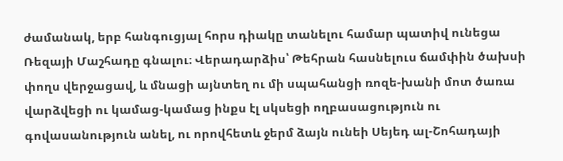ժամանակ, երբ հանգուցյալ հորս դիակը տանելու համար պատիվ ունեցա Ռեզայի Մաշհադը գնալու։ Վերադարձիս՝ Թեհրան հասնելուս ճամփին ծախսի փողս վերջացավ, և մնացի այնտեղ ու մի սպահանցի ռոզե-խանի մոտ ծառա վարձվեցի ու կամաց-կամաց ինքս էլ սկսեցի ողբասացություն ու գովասանություն անել, ու որովհետև ջերմ ձայն ունեի Սեյեդ ալ-Շոհադայի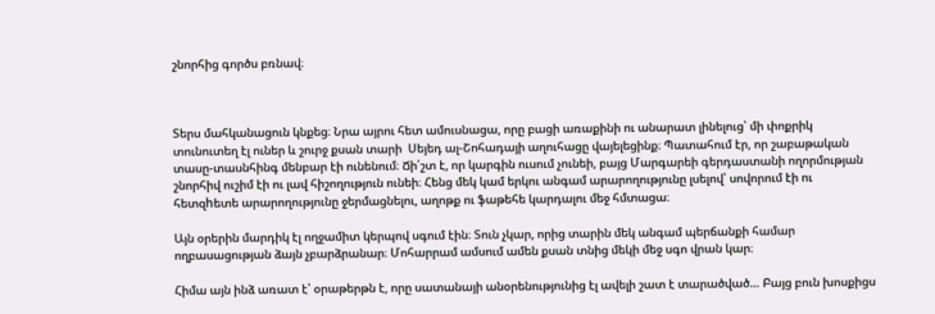շնորհից գործս բռնավ։



Տերս մահկանացուն կնքեց։ Նրա այրու հետ ամուսնացա, որը բացի առաքինի ու անարատ լինելուց՝ մի փոքրիկ տունուտեղ էլ ուներ և շուրջ քսան տարի  Սեյեդ ալ-Շոհադայի աղուհացը վայելեցինք։ Պատահում էր, որ շաբաթական տասը-տասնհինգ մենբար էի ունենում։ Ճի՛շտ է, որ կարգին ուսում չունեի, բայց Մարգարեի գերդաստանի ողորմության շնորհիվ ուշիմ էի ու լավ հիշողություն ունեի։ Հենց մեկ կամ երկու անգամ արարողությունը լսելով՝ սովորում էի ու հետզhետե արարողությունը ջերմացնելու, աղոթք ու ֆաթեհե կարդալու մեջ հմտացա։

Այն օրերին մարդիկ էլ ողջամիտ կերպով սգում էին։ Տուն չկար, որից տարին մեկ անգամ պերճանքի համար ողբասացության ձայն չբարձրանար։ Մոհարրամ ամսում ամեն քսան տնից մեկի մեջ սգո վրան կար։

Հիմա այն ինձ առատ է՝ օրաթերթն է, որը սատանայի անօրենությունից էլ ավելի շատ է տարածված… Բայց բուն խոսքիցս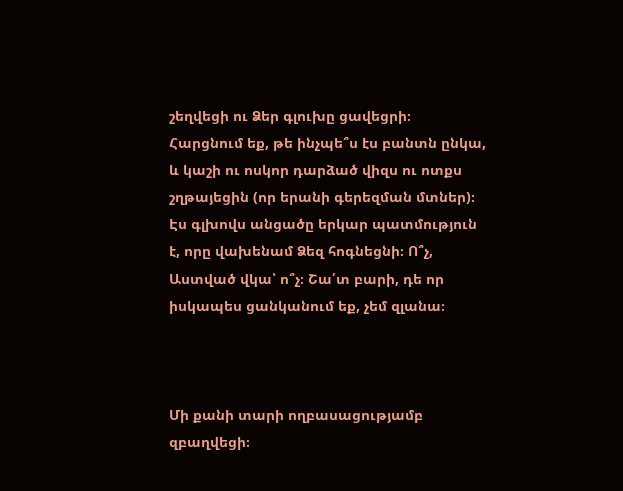շեղվեցի ու Ձեր գլուխը ցավեցրի։ Հարցնում եք, թե ինչպե՞ս էս բանտն ընկա, և կաշի ու ոսկոր դարձած վիզս ու ոտքս շղթայեցին (որ երանի գերեզման մտներ)։ Էս գլխովս անցածը երկար պատմություն է, որը վախենամ Ձեզ հոգնեցնի։ Ո՞չ, Աստված վկա՝ ո՞չ։ Շա՛տ բարի, դե որ իսկապես ցանկանում եք, չեմ զլանա։



Մի քանի տարի ողբասացությամբ զբաղվեցի։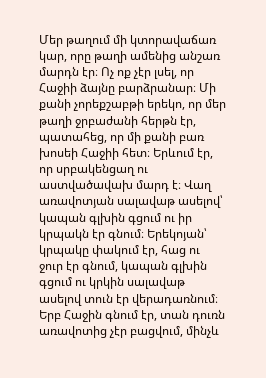Մեր թաղում մի կտորավաճառ կար, որը թաղի ամենից անշառ մարդն էր։ Ոչ ոք չէր լսել, որ Հաջիի ձայնը բարձրանար։ Մի քանի չորեքշաբթի երեկո, որ մեր թաղի ջրբաժանի հերթն էր, պատահեց, որ մի քանի բառ խոսեի Հաջիի հետ։ Երևում էր, որ սրբակենցաղ ու աստվածավախ մարդ է։ Վաղ առավոտյան սալավաթ ասելով՝ կապան գլխին գցում ու իր կրպակն էր գնում։ Երեկոյան՝ կրպակը փակում էր, հաց ու ջուր էր գնում, կապան գլխին գցում ու կրկին սալավաթ ասելով տուն էր վերադառնում։ Երբ Հաջին գնում էր, տան դուռն առավոտից չէր բացվում, մինչև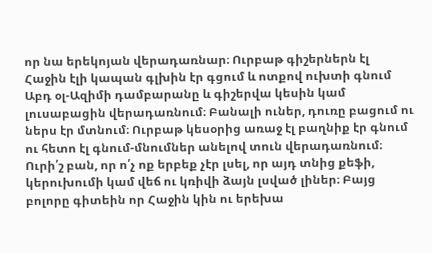որ նա երեկոյան վերադառնար։ Ուրբաթ գիշերներն էլ Հաջին էլի կապան գլխին էր գցում և ոտքով ուխտի գնում Աբդ օլ-Ազիմի դամբարանը և գիշերվա կեսին կամ լուսաբացին վերադառնում։ Բանալի ուներ, դուռը բացում ու ներս էր մտնում։ Ուրբաթ կեսօրից առաջ էլ բաղնիք էր գնում ու հետո էլ գնում-մնումներ անելով տուն վերադառնում։ Ուրի՛շ բան, որ ո՛չ ոք երբեք չէր լսել, որ այդ տնից քեֆի, կերուխումի կամ վեճ ու կռիվի ձայն լսված լիներ։ Բայց բոլորը գիտեին որ Հաջին կին ու երեխա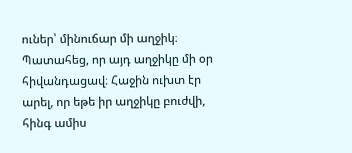ուներ՝ մինուճար մի աղջիկ։ Պատահեց, որ այդ աղջիկը մի օր հիվանդացավ։ Հաջին ուխտ էր արել, որ եթե իր աղջիկը բուժվի, հինգ ամիս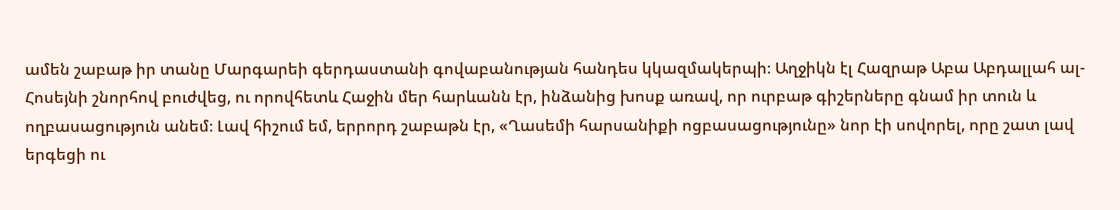ամեն շաբաթ իր տանը Մարգարեի գերդաստանի գովաբանության հանդես կկազմակերպի։ Աղջիկն էլ Հազրաթ Աբա Աբդալլահ ալ-Հոսեյնի շնորհով բուժվեց, ու որովհետև Հաջին մեր հարևանն էր, ինձանից խոսք առավ, որ ուրբաթ գիշերները գնամ իր տուն և ողբասացություն անեմ։ Լավ հիշում եմ, երրորդ շաբաթն էր, «Ղասեմի հարսանիքի ոցբասացությունը» նոր էի սովորել, որը շատ լավ երգեցի ու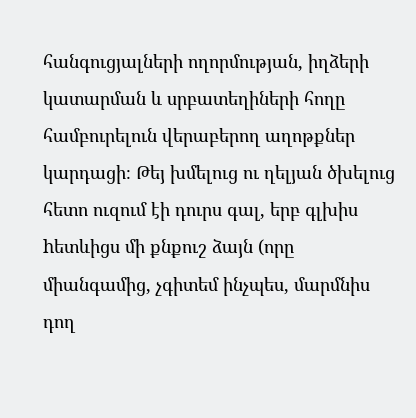հանգուցյալների ողորմության, իղձերի կատարման և սրբատեղիների հողը համբուրելուն վերաբերող աղոթքներ կարդացի։ Թեյ խմելուց ու ղելյան ծխելուց հետո ուզում էի դուրս գալ, երբ գլխիս hետևիցս մի քնքուշ ձայն (որը միանգամից, չգիտեմ ինչպես, մարմնիս դող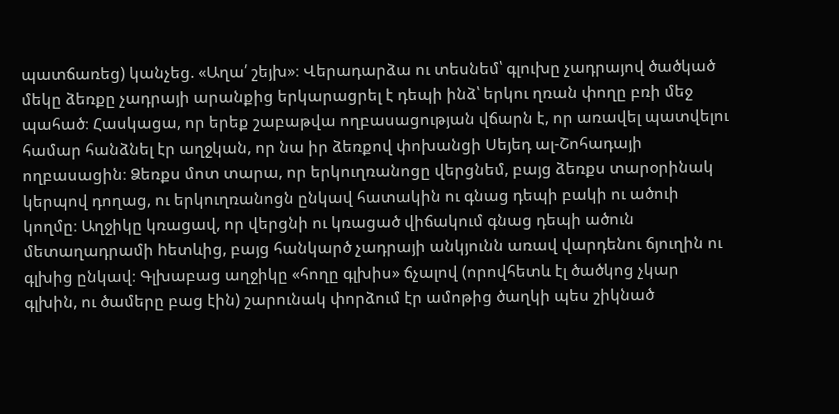պատճառեց) կանչեց. «Աղա՛ շեյխ»։ Վերադարձա ու տեսնեմ՝ գլուխը չադրայով ծածկած մեկը ձեռքը չադրայի արանքից երկարացրել է դեպի ինձ՝ երկու ղռան փողը բռի մեջ պահած։ Հասկացա, որ երեք շաբաթվա ողբասացության վճարն է, որ առավել պատվելու համար հանձնել էր աղջկան, որ նա իր ձեռքով փոխանցի Սեյեդ ալ-Շոհադայի ողբասացին։ Ձեռքս մոտ տարա, որ երկուղռանոցը վերցնեմ, բայց ձեռքս տարօրինակ կերպով դողաց, ու երկուղռանոցն ընկավ հատակին ու գնաց դեպի բակի ու ածուի կողմը։ Աղջիկը կռացավ, որ վերցնի ու կռացած վիճակում գնաց դեպի ածուն մետաղադրամի hետևից, բայց հանկարծ չադրայի անկյունն առավ վարդենու ճյուղին ու գլխից ընկավ։ Գլխաբաց աղջիկը «հողը գլխիս» ճչալով (որովհետև էլ ծածկոց չկար գլխին, ու ծամերը բաց էին) շարունակ փորձում էր ամոթից ծաղկի պես շիկնած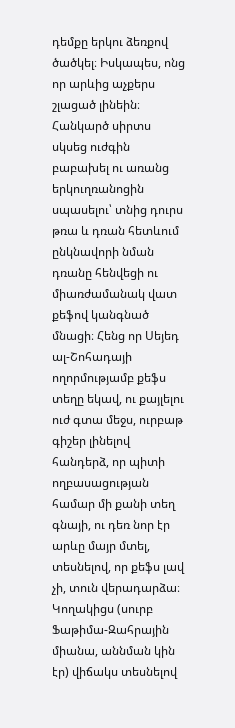դեմքը երկու ձեռքով ծածկել։ Իսկապես, ոնց որ արևից աչքերս շլացած լինեին։ Հանկարծ սիրտս սկսեց ուժգին բաբախել ու առանց երկուղռանոցին սպասելու՝ տնից դուրս թռա և դռան հետևում ընկնավորի նման դռանը հենվեցի ու միառժամանակ վատ քեֆով կանգնած մնացի։ Հենց որ Սեյեդ ալ-Շոհադայի ողորմությամբ քեֆս տեղը եկավ, ու քայլելու ուժ գտա մեջս, ուրբաթ գիշեր լինելով հանդերձ, որ պիտի ողբասացության համար մի քանի տեղ գնայի, ու դեռ նոր էր արևը մայր մտել, տեսնելով, որ քեֆս լավ չի, տուն վերադարձա։ Կողակիցս (սուրբ Ֆաթիմա-Զահրային միանա, աննման կին էր) վիճակս տեսնելով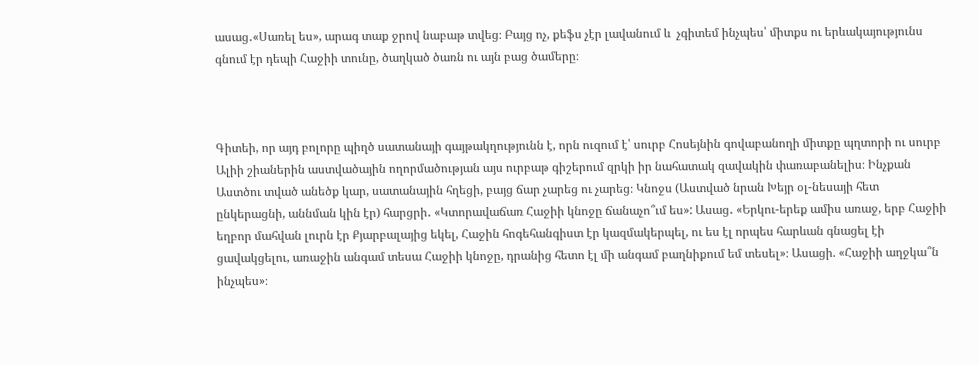ասաց․«Սառել ես», արագ տաք ջրով նաբաթ տվեց։ Բայց ոչ, քեֆս չէր լավանում և  չգիտեմ ինչպես՝ միտքս ու երևակայությունս գնում էր դեպի Հաջիի տունը, ծաղկած ծառն ու այն բաց ծամերը։



Գիտեի, որ այդ բոլորը պիղծ սատանայի գայթակղությունն է, որն ուզում է՝ սուրբ Հոսեյնին գովաբանողի միտքը պղտորի ու սուրբ Ալիի շիաներին աստվածային ողորմածության այս ուրբաթ գիշերում զրկի իր նահատակ զավակին փառաբանելիս։ Ինչքան Աստծու տված անեծք կար, սատանային հղեցի, բայց ճար չարեց ու չարեց։ Կնոջս (Աստված նրան Խեյր օլ-նեսայի հետ ընկերացնի, աննման կին էր) հարցրի․ «Կտորավաճառ Հաջիի կնոջը ճանաչո՞ւմ ես»: Ասաց․ «Երկու-երեք ամիս առաջ, երբ Հաջիի եղբոր մահվան լուրն էր Քյարբալայից եկել, Հաջին հոգեհանգիստ էր կազմակերպել, ու ես էլ որպես հարևան գնացել էի ցավակցելու, առաջին անգամ տեսա Հաջիի կնոջը, դրանից հետո էլ մի անգամ բաղնիքում եմ տեսել»։ Ասացի. «Հաջիի աղջկա՞ն ինչպես»։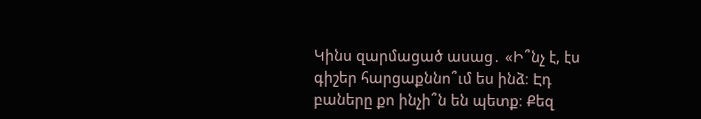Կինս զարմացած ասաց․ «Ի՞նչ է, էս գիշեր հարցաքննո՞ւմ ես ինձ։ Էդ բաները քո ինչի՞ն են պետք։ Քեզ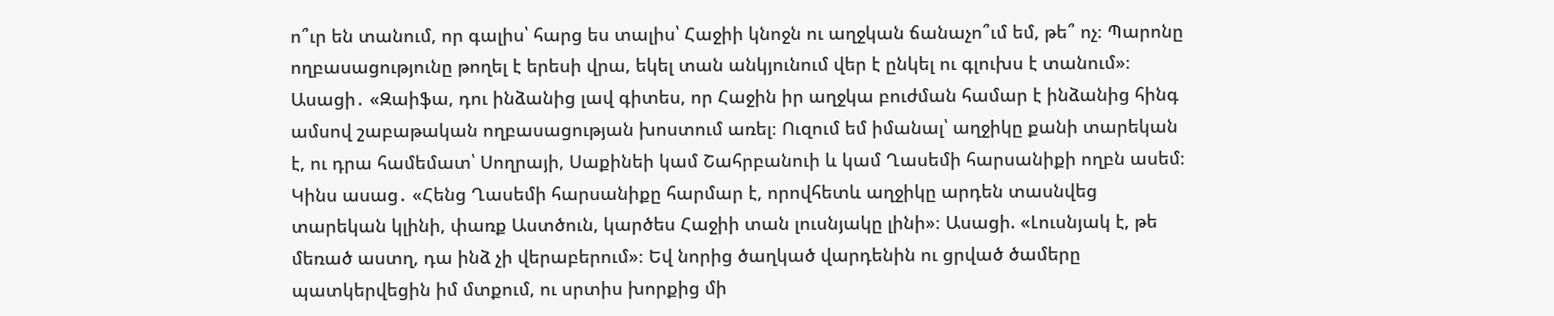ո՞ւր են տանում, որ գալիս՝ հարց ես տալիս՝ Հաջիի կնոջն ու աղջկան ճանաչո՞ւմ եմ, թե՞ ոչ։ Պարոնը ողբասացությունը թողել է երեսի վրա, եկել տան անկյունում վեր է ընկել ու գլուխս է տանում»։ Ասացի․ «Զաիֆա, դու ինձանից լավ գիտես, որ Հաջին իր աղջկա բուժման համար է ինձանից հինգ ամսով շաբաթական ողբասացության խոստում առել։ Ուզում եմ իմանալ՝ աղջիկը քանի տարեկան է, ու դրա համեմատ՝ Սողրայի, Սաքինեի կամ Շահրբանուի և կամ Ղասեմի հարսանիքի ողբն ասեմ։ Կինս ասաց․ «Հենց Ղասեմի հարսանիքը հարմար է, որովհետև աղջիկը արդեն տասնվեց տարեկան կլինի, փառք Աստծուն, կարծես Հաջիի տան լուսնյակը լինի»։ Ասացի. «Լուսնյակ է, թե մեռած աստղ, դա ինձ չի վերաբերում»։ Եվ նորից ծաղկած վարդենին ու ցրված ծամերը պատկերվեցին իմ մտքում, ու սրտիս խորքից մի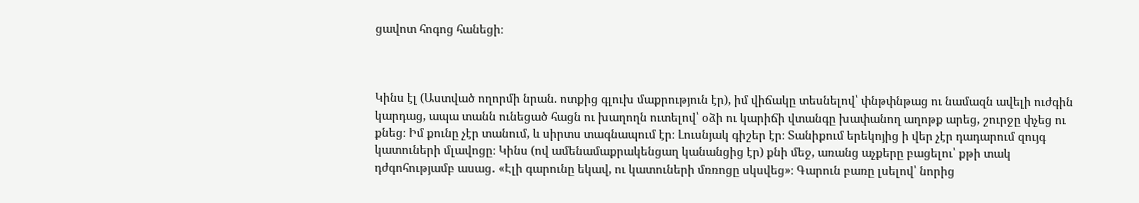ցավոտ հոգոց հանեցի։



Կինս էլ (Աստված ողորմի նրան. ոտքից գլուխ մաքրություն էր), իմ վիճակը տեսնելով՝ փնթփնթաց ու նամազն ավելի ուժգին կարդաց, ապա տանն ունեցած հացն ու խաղողն ուտելով՝ օձի ու կարիճի վտանգը խափանող աղոթք արեց, շուրջը փչեց ու քնեց։ Իմ քունը չէր տանում, և սիրտս տագնապում էր։ Լուսնյակ գիշեր էր։ Տանիքում երեկոյից ի վեր չէր դադարում զույգ կատուների մլավոցը։ Կինս (ով ամենամաքրակենցաղ կանանցից էր) քնի մեջ, առանց աչքերը բացելու՝ քթի տակ դժգոհությամբ ասաց․ «Էլի գարունը եկավ, ու կատուների մռռոցը սկսվեց»։ Գարուն բառը լսելով՝ նորից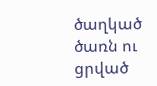ծաղկած ծառն ու ցրված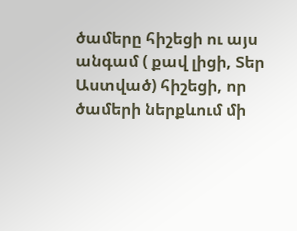ծամերը հիշեցի ու այս անգամ ( քավ լիցի, Տեր Աստված) հիշեցի, որ ծամերի ներքևում մի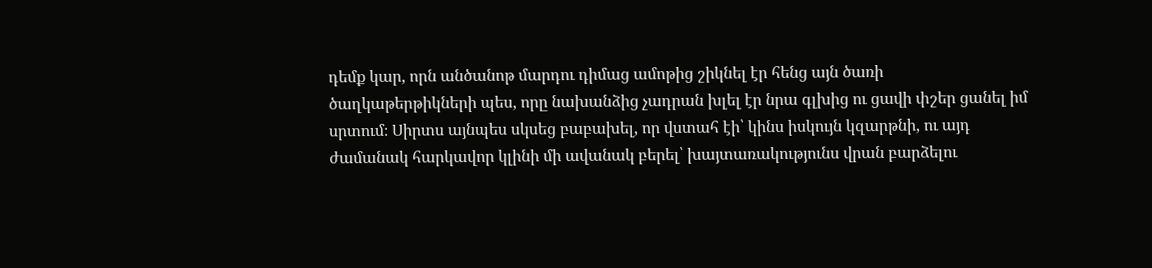դեմք կար, որն անծանոթ մարդու դիմաց ամոթից շիկնել էր հենց այն ծառի ծաղկաթերթիկների պես, որը նախանձից չադրան խլել էր նրա գլխից ու ցավի փշեր ցանել իմ սրտում։ Սիրտս այնպես սկսեց բաբախել, որ վստահ էի՝ կինս իսկույն կզարթնի, ու այդ ժամանակ հարկավոր կլինի մի ավանակ բերել՝ խայտառակությունս վրան բարձելու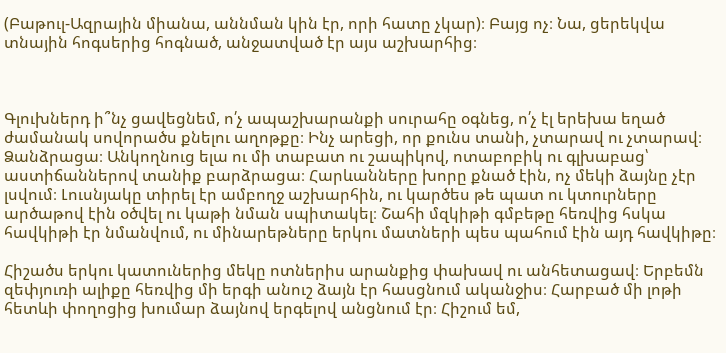(Բաթուլ-Ազրային միանա, աննման կին էր, որի հատը չկար)։ Բայց ոչ։ Նա, ցերեկվա տնային հոգսերից հոգնած, անջատված էր այս աշխարհից։



Գլուխներդ ի՞նչ ցավեցնեմ, ո՛չ ապաշխարանքի սուրահը օգնեց, ո՛չ էլ երեխա եղած ժամանակ սովորածս քնելու աղոթքը։ Ինչ արեցի, որ քունս տանի, չտարավ ու չտարավ։ Ձանձրացա։ Անկողնուց ելա ու մի տաբատ ու շապիկով, ոտաբոբիկ ու գլխաբաց՝ աստիճաններով տանիք բարձրացա։ Հարևանները խորը քնած էին, ոչ մեկի ձայնը չէր լսվում։ Լուսնյակը տիրել էր ամբողջ աշխարհին, ու կարծես թե պատ ու կտուրները արծաթով էին օծվել ու կաթի նման սպիտակել։ Շահի մզկիթի գմբեթը հեռվից հսկա հավկիթի էր նմանվում, ու մինարեթները երկու մատների պես պահում էին այդ հավկիթը։

Հիշածս երկու կատուներից մեկը ոտներիս արանքից փախավ ու անհետացավ։ Երբեմն զեփյուռի ալիքը հեռվից մի երգի անուշ ձայն էր հասցնում ականջիս։ Հարբած մի լոթի հետևի փողոցից խումար ձայնով երգելով անցնում էր։ Հիշում եմ,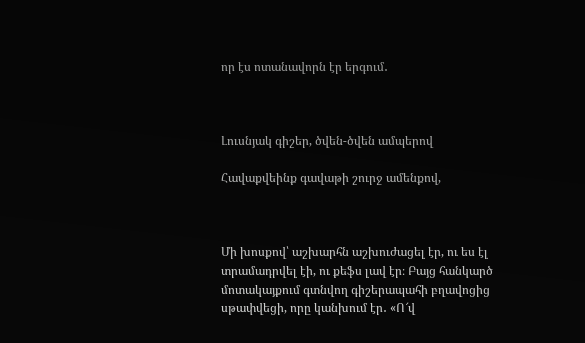որ էս ոտանավորն էր երգում․



Լուսնյակ գիշեր, ծվեն-ծվեն ամպերով

Հավաքվեինք գավաթի շուրջ ամենքով,



Մի խոսքով՝ աշխարհն աշխուժացել էր, ու ես էլ տրամադրվել էի, ու քեֆս լավ էր։ Բայց հանկարծ մոտակայքում գտնվող գիշերապահի բղավոցից սթափվեցի, որը կանխում էր․ «Ո՜վ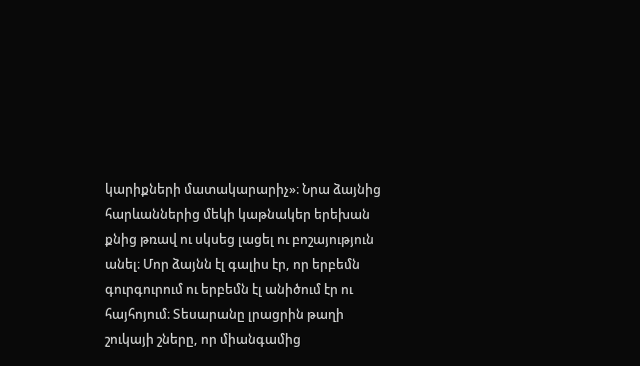կարիքների մատակարարիչ»։ Նրա ձայնից հարևաններից մեկի կաթնակեր երեխան քնից թռավ ու սկսեց լացել ու բոշայություն անել։ Մոր ձայնն էլ գալիս էր, որ երբեմն գուրգուրում ու երբեմն էլ անիծում էր ու հայհոյում։ Տեսարանը լրացրին թաղի շուկայի շները, որ միանգամից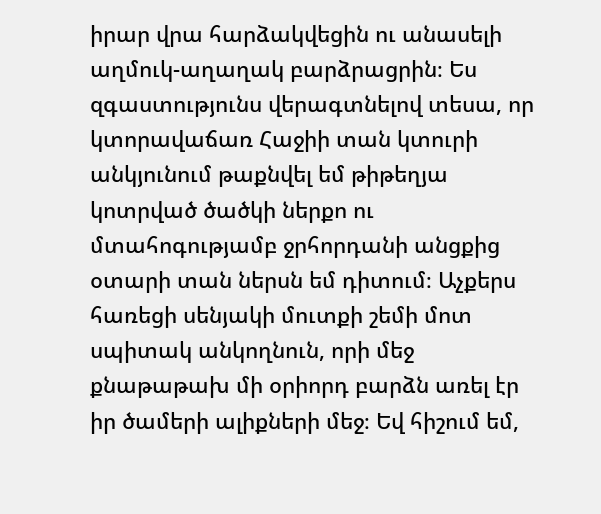իրար վրա հարձակվեցին ու անասելի աղմուկ-աղաղակ բարձրացրին։ Ես զգաստությունս վերագտնելով տեսա, որ կտորավաճառ Հաջիի տան կտուրի անկյունում թաքնվել եմ թիթեղյա կոտրված ծածկի ներքո ու մտահոգությամբ ջրհորդանի անցքից օտարի տան ներսն եմ դիտում։ Աչքերս հառեցի սենյակի մուտքի շեմի մոտ սպիտակ անկողնուն, որի մեջ քնաթաթախ մի օրիորդ բարձն առել էր իր ծամերի ալիքների մեջ։ Եվ հիշում եմ,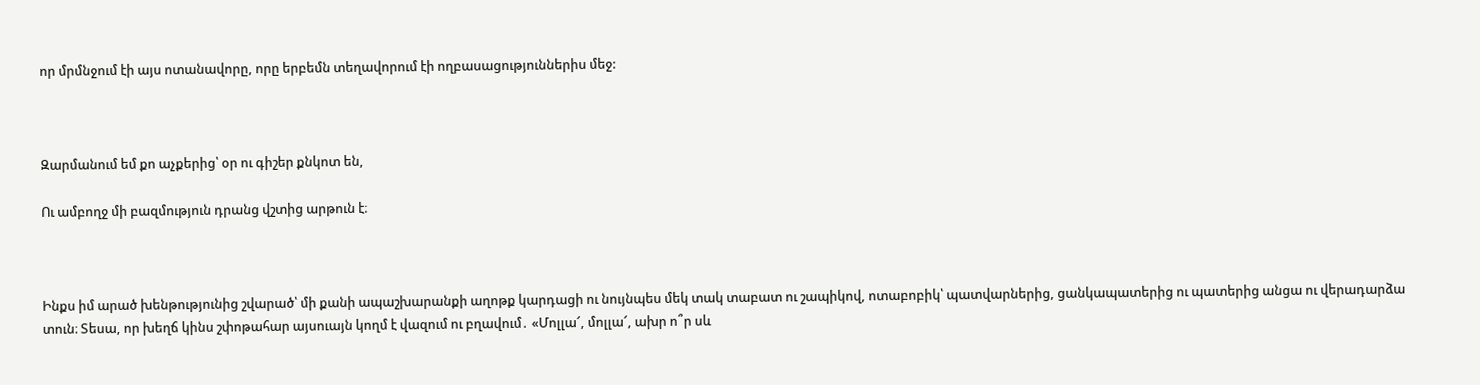որ մրմնջում էի այս ոտանավորը, որը երբեմն տեղավորում էի ողբասացություններիս մեջ:



Զարմանում եմ քո աչքերից՝ օր ու գիշեր քնկոտ են,

Ու ամբողջ մի բազմություն դրանց վշտից արթուն է։



Ինքս իմ արած խենթությունից շվարած՝ մի քանի ապաշխարանքի աղոթք կարդացի ու նույնպես մեկ տակ տաբատ ու շապիկով, ոտաբոբիկ՝ պատվարներից, ցանկապատերից ու պատերից անցա ու վերադարձա տուն։ Տեսա, որ խեղճ կինս շփոթահար այսուայն կողմ է վազում ու բղավում․ «Մոլլա՜, մոլլա՜, ախր ո՞ր սև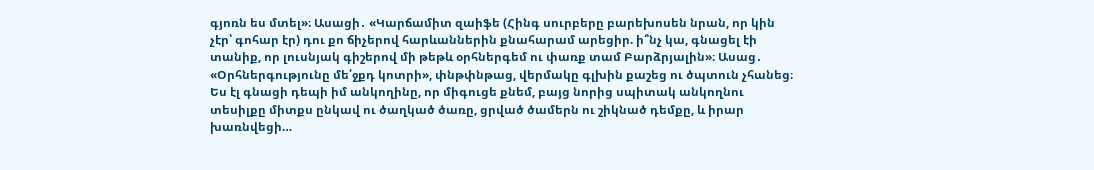գյոռն ես մտել»։ Ասացի․ «Կարճամիտ զաիֆե (Հինգ սուրբերը բարեխոսեն նրան, որ կին չէր՝ գոհար էր) դու քո ճիչերով հարևաններին քնահարամ արեցիր. ի՞նչ կա, գնացել էի տանիք, որ լուսնյակ գիշերով մի թեթև օրհներգեմ ու փառք տամ Բարձրյալին»։ Ասաց․ «Օրհներգությունը մե՛ջքդ կոտրի», փնթփնթաց, վերմակը գլխին քաշեց ու ծպտուն չհանեց։ Ես էլ գնացի դեպի իմ անկողինը, որ միգուցե քնեմ, բայց նորից սպիտակ անկողնու տեսիլքը միտքս ընկավ ու ծաղկած ծառը, ցրված ծամերն ու շիկնած դեմքը, և իրար խառնվեցի…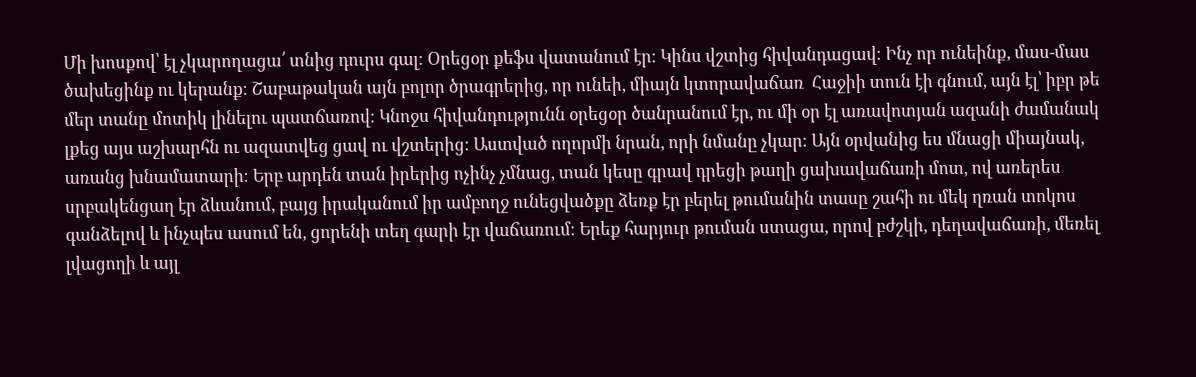Մի խոսքով՝ էլ չկարողացա՛ տնից դուրս գալ։ Օրեցօր քեֆս վատանում էր։ Կինս վշտից հիվանդացավ։ Ինչ որ ունեինք, մաս-մաս ծախեցինք ու կերանք։ Շաբաթական այն բոլոր ծրագրերից, որ ունեի, միայն կտորավաճառ  Հաջիի տուն էի գնում, այն էլ՝ իբր թե մեր տանը մոտիկ լինելու պատճառով։ Կնոջս հիվանդությունն օրեցօր ծանրանում էր, ու մի օր էլ առավոտյան ազանի ժամանակ լքեց այս աշխարհն ու ազատվեց ցավ ու վշտերից։ Աստված ողորմի նրան, որի նմանը չկար։ Այն օրվանից ես մնացի միայնակ, առանց խնամատարի։ Երբ արդեն տան իրերից ոչինչ չմնաց, տան կեսը գրավ դրեցի թաղի ցախավաճառի մոտ, ով առերես սրբակենցաղ էր ձևանում, բայց իրականում իր ամբողջ ունեցվածքը ձեռք էր բերել թումանին տասը շահի ու մեկ ղռան տոկոս գանձելով և ինչպես ասում են, ցորենի տեղ գարի էր վաճառում։ Երեք հարյուր թուման ստացա, որով բժշկի, դեղավաճառի, մեռել լվացողի և այլ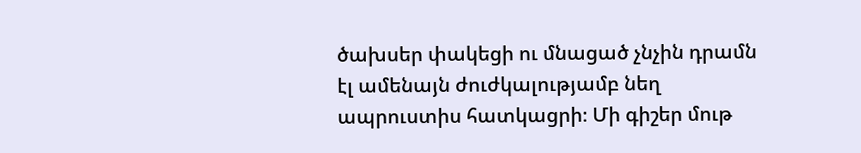ծախսեր փակեցի ու մնացած չնչին դրամն էլ ամենայն ժուժկալությամբ նեղ ապրուստիս հատկացրի։ Մի գիշեր մութ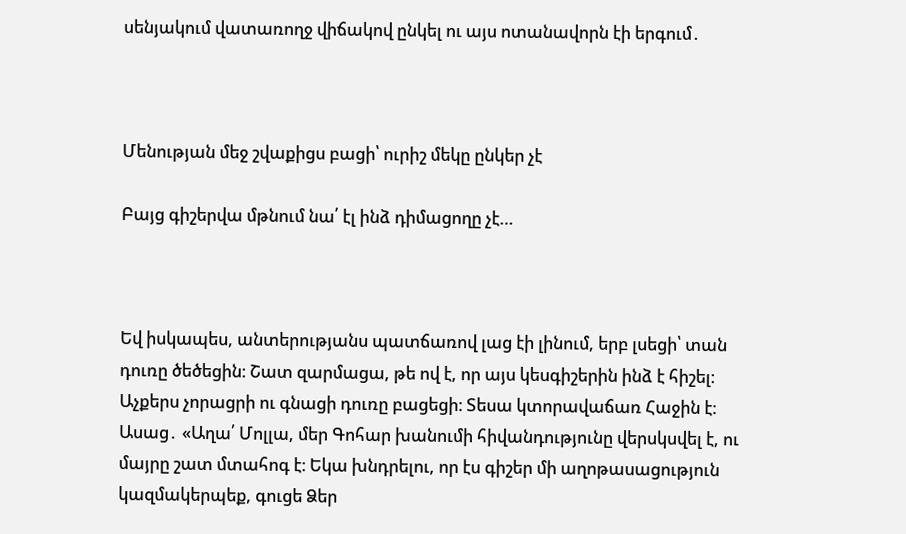սենյակում վատառողջ վիճակով ընկել ու այս ոտանավորն էի երգում․



Մենության մեջ շվաքիցս բացի՝ ուրիշ մեկը ընկեր չէ

Բայց գիշերվա մթնում նա՛ էլ ինձ դիմացողը չէ…



Եվ իսկապես, անտերությանս պատճառով լաց էի լինում, երբ լսեցի՝ տան դուռը ծեծեցին։ Շատ զարմացա, թե ով է, որ այս կեսգիշերին ինձ է հիշել։ Աչքերս չորացրի ու գնացի դուռը բացեցի։ Տեսա կտորավաճառ Հաջին է։ Ասաց․ «Աղա՛ Մոլլա, մեր Գոհար խանումի հիվանդությունը վերսկսվել է, ու մայրը շատ մտահոգ է։ Եկա խնդրելու, որ էս գիշեր մի աղոթասացություն կազմակերպեք, գուցե Ձեր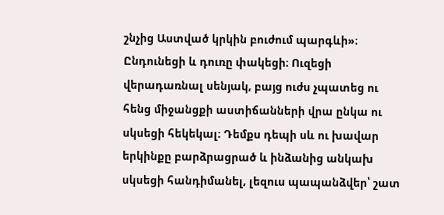շնչից Աստված կրկին բուժում պարգևի»։ Ընդունեցի և դուռը փակեցի։ Ուզեցի վերադառնալ սենյակ, բայց ուժս չպատեց ու հենց միջանցքի աստիճանների վրա ընկա ու սկսեցի հեկեկալ։ Դեմքս դեպի սև ու խավար երկինքը բարձրացրած և ինձանից անկախ սկսեցի հանդիմանել, լեզուս պապանձվեր՝ շատ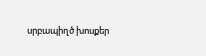սրբապիղծ խոսքեր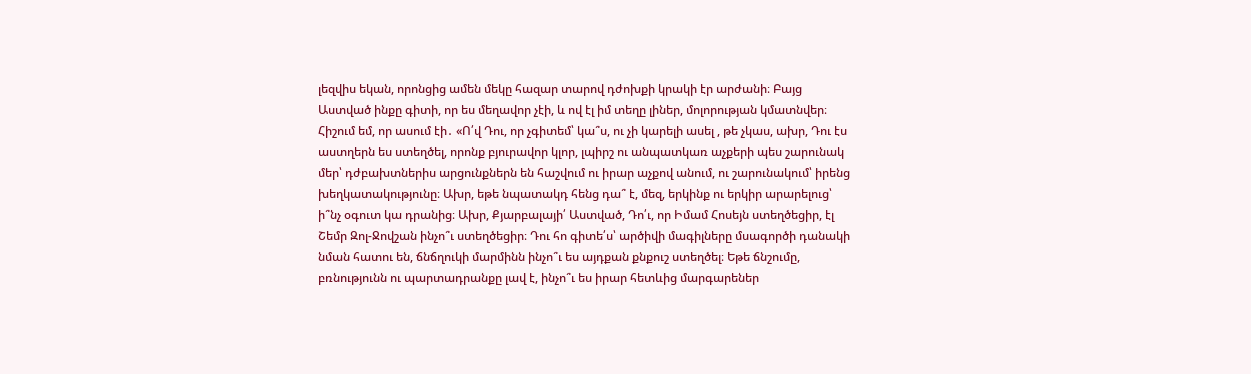լեզվիս եկան, որոնցից ամեն մեկը հազար տարով դժոխքի կրակի էր արժանի։ Բայց Աստված ինքը գիտի, որ ես մեղավոր չէի, և ով էլ իմ տեղը լիներ, մոլորության կմատնվեր։ Հիշում եմ, որ ասում էի․ «Ո՛վ Դու, որ չգիտեմ՝ կա՞ս, ու չի կարելի ասել , թե չկաս, ախր, Դու էս աստղերն ես ստեղծել, որոնք բյուրավոր կլոր, լպիրշ ու անպատկառ աչքերի պես շարունակ մեր՝ դժբախտներիս արցունքներն են հաշվում ու իրար աչքով անում, ու շարունակում՝ իրենց խեղկատակությունը։ Ախր, եթե նպատակդ հենց դա՞ է, մեզ, երկինք ու երկիր արարելուց՝ ի՞նչ օգուտ կա դրանից։ Ախր, Քյարբալայի՛ Աստված, Դո՛ւ, որ Իմամ Հոսեյն ստեղծեցիր, էլ Շեմր Զոլ-Ջովշան ինչո՞ւ ստեղծեցիր։ Դու հո գիտե՛ս՝ արծիվի մագիլները մսագործի դանակի նման հատու են, ճնճղուկի մարմինն ինչո՞ւ ես այդքան քնքուշ ստեղծել։ Եթե ճնշումը, բռնությունն ու պարտադրանքը լավ է, ինչո՞ւ ես իրար հետևից մարգարեներ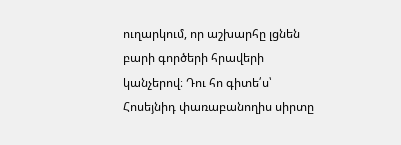ուղարկում, որ աշխարհը լցնեն բարի գործերի հրավերի կանչերով։ Դու հո գիտե՛ս՝ Հոսեյնիդ փառաբանողիս սիրտը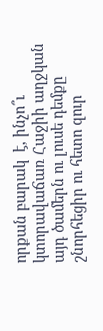որքան բարակ  է, ինչո՞ւ կտորավաճառ Հաջիի աղջկան այդ ծամերն ու լուսե դեմքը շնորհեցիր ու հետո զուր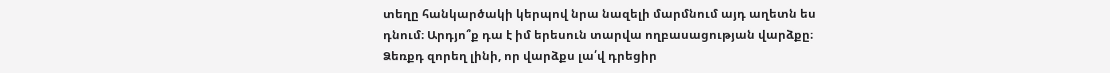տեղը հանկարծակի կերպով նրա նազելի մարմնում այդ աղետն ես դնում։ Արդյո՞ք դա է իմ երեսուն տարվա ողբասացության վարձքը։ Ձեռքդ զորեղ լինի, որ վարձքս լա՛վ դրեցիր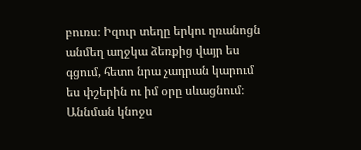բուռս։ Իզուր տեղը երկու ղռանոցն անմեղ աղջկա ձեռքից վայր ես գցում, հետո նրա չադրան կարում ես փշերին ու իմ օրը սևացնում։ Աննման կնոջս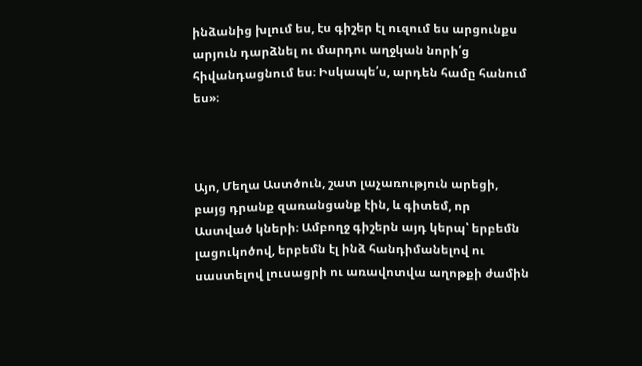ինձանից խլում ես, էս գիշեր էլ ուզում ես արցունքս արյուն դարձնել ու մարդու աղջկան նորի՛ց հիվանդացնում ես։ Իսկապե՛ս, արդեն համը հանում ես»։



Այո, Մեղա Աստծուն, շատ լաչառություն արեցի, բայց դրանք զառանցանք էին, և գիտեմ, որ Աստված կների։ Ամբողջ գիշերն այդ կերպ՝ երբեմն լացուկոծով, երբեմն էլ ինձ հանդիմանելով ու սաստելով լուսացրի ու առավոտվա աղոթքի ժամին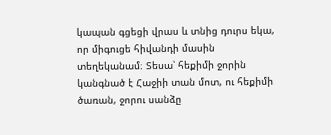կապան գցեցի վրաս և տնից դուրս եկա, որ միգուցե հիվանդի մասին տեղեկանամ։ Տեսա՝ հեքիմի ջորին կանգնած է Հաջիի տան մոտ, ու հեքիմի ծառան, ջորու սանձը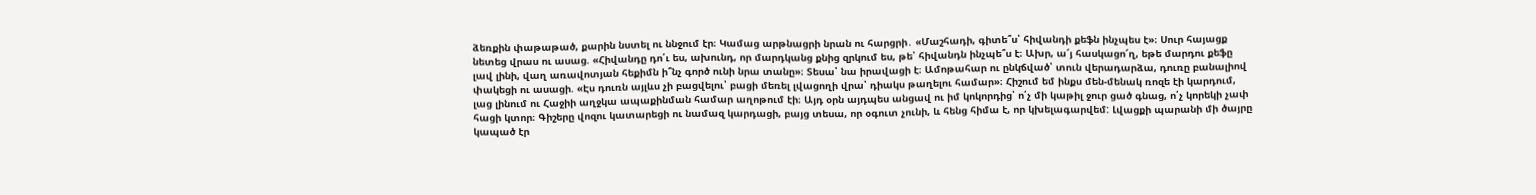ձեռքին փաթաթած, քարին նստել ու ննջում էր։ Կամաց արթնացրի նրան ու հարցրի․ «Մաշհադի, գիտե՞ս՝ հիվանդի քեֆն ինչպես է»։ Սուր հայացք նետեց վրաս ու ասաց. «Հիվանդը դո՛ւ ես, ախունդ, որ մարդկանց քնից զրկում ես, թե՝ հիվանդն ինչպե՞ս է։ Ախր, ա՜յ հասկացո՜ղ, եթե մարդու քեֆը լավ լինի, վաղ առավոտյան հեքիմն ի՞նչ գործ ունի նրա տանը»։ Տեսա՝ նա իրավացի է։ Ամոթահար ու ընկճված՝ տուն վերադարձա, դուռը բանալիով փակեցի ու ասացի. «Էս դուռն այլևս չի բացվելու՝ բացի մեռել լվացողի վրա՝ դիակս թաղելու համար»։ Հիշում եմ ինքս մեն-մենակ ռոզե էի կարդում, լաց լինում ու Հաջիի աղջկա ապաքինման համար աղոթում էի։ Այդ օրն այդպես անցավ ու իմ կոկորդից՝ ո՛չ մի կաթիլ ջուր ցած գնաց, ո՛չ կորեկի չափ հացի կտոր։ Գիշերը վոզու կատարեցի ու նամազ կարդացի, բայց տեսա, որ օգուտ չունի, և հենց հիմա է, որ կխելագարվեմ: Լվացքի պարանի մի ծայրը կապած էր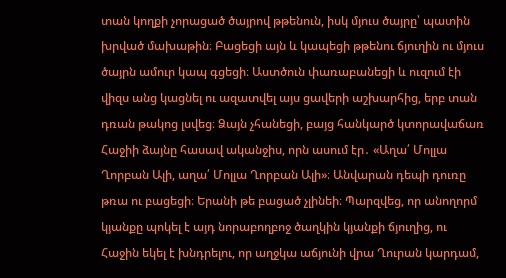տան կողքի չորացած ծայրով թթենուն, իսկ մյուս ծայրը՝ պատին խրված մախաթին։ Բացեցի այն և կապեցի թթենու ճյուղին ու մյուս ծայրն ամուր կապ գցեցի։ Աստծուն փառաբանեցի և ուզում էի վիզս անց կացնել ու ազատվել այս ցավերի աշխարհից, երբ տան դռան թակոց լսվեց։ Ձայն չհանեցի, բայց հանկարծ կտորավաճառ Հաջիի ձայնը հասավ ականջիս, որն ասում էր․ «Աղա՛ Մոլլա Ղորբան Ալի, աղա՛ Մոլլա Ղորբան Ալի»։ Անվարան դեպի դուռը թռա ու բացեցի։ Երանի թե բացած չլինեի։ Պարզվեց, որ անողորմ կյանքը պոկել է այդ նորաբողբոջ ծաղկին կյանքի ճյուղից, ու Հաջին եկել է խնդրելու, որ աղջկա աճյունի վրա Ղուրան կարդամ,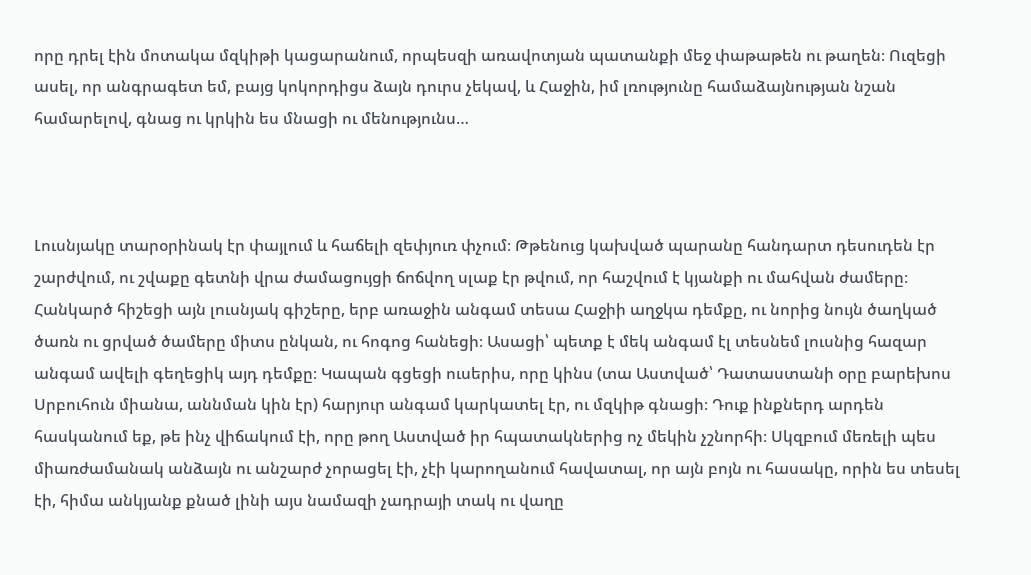որը դրել էին մոտակա մզկիթի կացարանում, որպեսզի առավոտյան պատանքի մեջ փաթաթեն ու թաղեն։ Ուզեցի ասել, որ անգրագետ եմ, բայց կոկորդիցս ձայն դուրս չեկավ, և Հաջին, իմ լռությունը համաձայնության նշան համարելով, գնաց ու կրկին ես մնացի ու մենությունս…



Լուսնյակը տարօրինակ էր փայլում և հաճելի զեփյուռ փչում։ Թթենուց կախված պարանը հանդարտ դեսուդեն էր շարժվում, ու շվաքը գետնի վրա ժամացույցի ճոճվող սլաք էր թվում, որ հաշվում է կյանքի ու մահվան ժամերը։ Հանկարծ հիշեցի այն լուսնյակ գիշերը, երբ առաջին անգամ տեսա Հաջիի աղջկա դեմքը, ու նորից նույն ծաղկած ծառն ու ցրված ծամերը միտս ընկան, ու հոգոց հանեցի։ Ասացի՝ պետք է մեկ անգամ էլ տեսնեմ լուսնից հազար անգամ ավելի գեղեցիկ այդ դեմքը։ Կապան գցեցի ուսերիս, որը կինս (տա Աստված՝ Դատաստանի օրը բարեխոս Սրբուհուն միանա, աննման կին էր) հարյուր անգամ կարկատել էր, ու մզկիթ գնացի։ Դուք ինքներդ արդեն հասկանում եք, թե ինչ վիճակում էի, որը թող Աստված իր հպատակներից ոչ մեկին չշնորհի։ Սկզբում մեռելի պես միառժամանակ անձայն ու անշարժ չորացել էի, չէի կարողանում հավատալ, որ այն բոյն ու հասակը, որին ես տեսել էի, հիմա անկյանք քնած լինի այս նամազի չադրայի տակ ու վաղը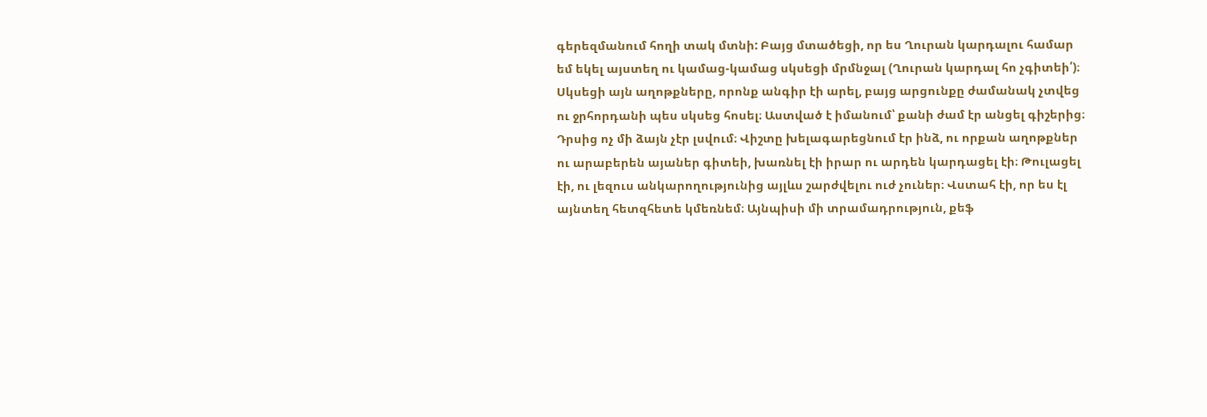գերեզմանում հողի տակ մտնի: Բայց մտածեցի, որ ես Ղուրան կարդալու համար եմ եկել այստեղ ու կամաց-կամաց սկսեցի մրմնջալ (Ղուրան կարդալ հո չգիտեի՛)։ Սկսեցի այն աղոթքները, որոնք անգիր էի արել, բայց արցունքը ժամանակ չտվեց ու ջրհորդանի պես սկսեց հոսել։ Աստված է իմանում՝ քանի ժամ էր անցել գիշերից։ Դրսից ոչ մի ձայն չէր լսվում։ Վիշտը խելագարեցնում էր ինձ, ու որքան աղոթքներ ու արաբերեն այաներ գիտեի, խառնել էի իրար ու արդեն կարդացել էի։ Թուլացել էի, ու լեզուս անկարողությունից այլևս շարժվելու ուժ չուներ։ Վստահ էի, որ ես էլ այնտեղ հետզհետե կմեռնեմ։ Այնպիսի մի տրամադրություն, քեֆ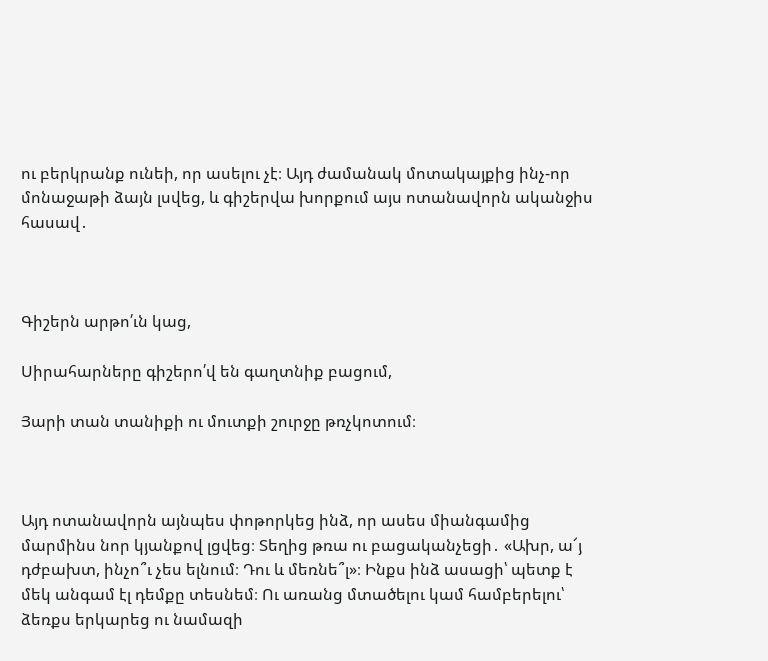ու բերկրանք ունեի, որ ասելու չէ։ Այդ ժամանակ մոտակայքից ինչ-որ մոնաջաթի ձայն լսվեց, և գիշերվա խորքում այս ոտանավորն ականջիս հասավ․



Գիշերն արթո՛ւն կաց,

Սիրահարները գիշերո՛վ են գաղտնիք բացում,

Յարի տան տանիքի ու մուտքի շուրջը թռչկոտում։



Այդ ոտանավորն այնպես փոթորկեց ինձ, որ ասես միանգամից մարմինս նոր կյանքով լցվեց։ Տեղից թռա ու բացականչեցի․ «Ախր, ա՜յ դժբախտ, ինչո՞ւ չես ելնում։ Դու և մեռնե՞լ»։ Ինքս ինձ ասացի՝ պետք է մեկ անգամ էլ դեմքը տեսնեմ։ Ու առանց մտածելու կամ համբերելու՝ ձեռքս երկարեց ու նամազի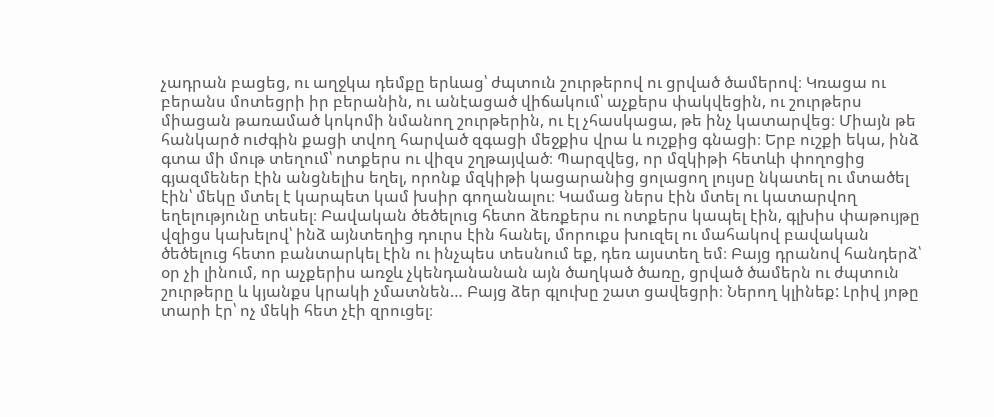չադրան բացեց, ու աղջկա դեմքը երևաց՝ ժպտուն շուրթերով ու ցրված ծամերով։ Կռացա ու բերանս մոտեցրի իր բերանին, ու անէացած վիճակում՝ աչքերս փակվեցին, ու շուրթերս միացան թառամած կոկոմի նմանող շուրթերին, ու էլ չհասկացա, թե ինչ կատարվեց։ Միայն թե հանկարծ ուժգին քացի տվող հարված զգացի մեջքիս վրա և ուշքից գնացի։ Երբ ուշքի եկա, ինձ գտա մի մութ տեղում՝ ոտքերս ու վիզս շղթայված։ Պարզվեց, որ մզկիթի հետևի փողոցից գյազմեներ էին անցնելիս եղել, որոնք մզկիթի կացարանից ցոլացող լույսը նկատել ու մտածել էին՝ մեկը մտել է կարպետ կամ խսիր գողանալու։ Կամաց ներս էին մտել ու կատարվող եղելությունը տեսել։ Բավական ծեծելուց հետո ձեռքերս ու ոտքերս կապել էին, գլխիս փաթույթը վզիցս կախելով՝ ինձ այնտեղից դուրս էին հանել, մորուքս խուզել ու մահակով բավական ծեծելուց հետո բանտարկել էին ու ինչպես տեսնում եք, դեռ այստեղ եմ։ Բայց դրանով հանդերձ՝ օր չի լինում, որ աչքերիս առջև չկենդանանան այն ծաղկած ծառը, ցրված ծամերն ու ժպտուն շուրթերը և կյանքս կրակի չմատնեն… Բայց ձեր գլուխը շատ ցավեցրի։ Ներող կլինեք: Լրիվ յոթը տարի էր՝ ոչ մեկի հետ չէի զրուցել։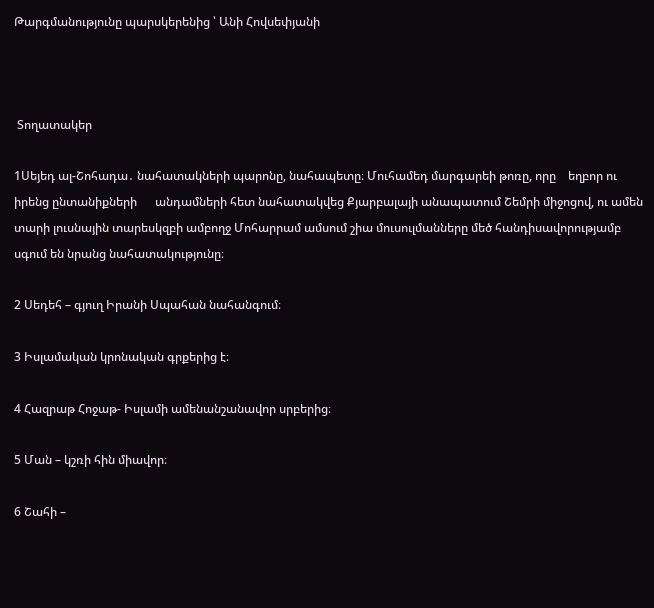Թարգմանությունը պարսկերենից ՝ Անի Հովսեփյանի



 Տողատակեր

1Սեյեդ ալ-Շոհադա․ նահատակների պարոնը, նահապետը։ Մուհամեդ մարգարեի թոռը, որը    եղբոր ու իրենց ընտանիքների      անդամների հետ նահատակվեց Քյարբալայի անապատում Շեմրի միջոցով, ու ամեն տարի լուսնային տարեսկզբի ամբողջ Մոհարրամ ամսում շիա մուսուլմանները մեծ հանդիսավորությամբ սգում են նրանց նահատակությունը։

2 Սեդեհ – գյուղ Իրանի Սպահան նահանգում։

3 Իսլամական կրոնական գրքերից է։

4 Հազրաթ Հոջաթ- Իսլամի ամենանշանավոր սրբերից։

5 Ման – կշռի հին միավոր։

6 Շահի –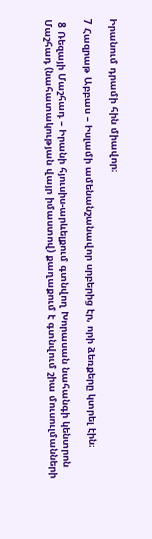Իրանում դրամի հին միավոր։

7 Հազրաթ Աբբաս – Իսլամի ամենանշանավոր սրբերից էր, որի ձեռքերը կտրել էին։

 8 Ռեզայի Մաշհադ – Իրանի հյուսիս-արևելքում գտնվող Խորասան նահանգի կենտրոն Մաշհադ (նահատակության վայր իմաստով) քաղաքում է գտնվում շիա մուսուլմանների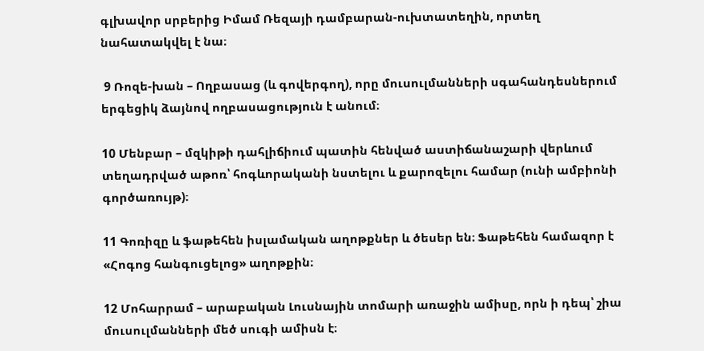գլխավոր սրբերից Իմամ Ռեզայի դամբարան-ուխտատեղին, որտեղ նահատակվել է նա։

 9 Ռոզե-խան – Ողբասաց (և գովերգող), որը մուսուլմանների սգահանդեսներում երգեցիկ ձայնով ողբասացություն է անում։

10 Մենբար – մզկիթի դահլիճիում պատին հենված աստիճանաշարի վերևում տեղադրված աթոռ՝ հոգևորականի նստելու և քարոզելու համար (ունի ամբիոնի գործառույթ)։

11 Գոռիզը և ֆաթեհեն իսլամական աղոթքներ և ծեսեր են։ Ֆաթեհեն համազոր է «Հոգոց հանգուցելոց» աղոթքին։

12 Մոհարրամ – արաբական Լուսնային տոմարի առաջին ամիսը, որն ի դեպ՝ շիա մուսուլմանների մեծ սուգի ամիսն է։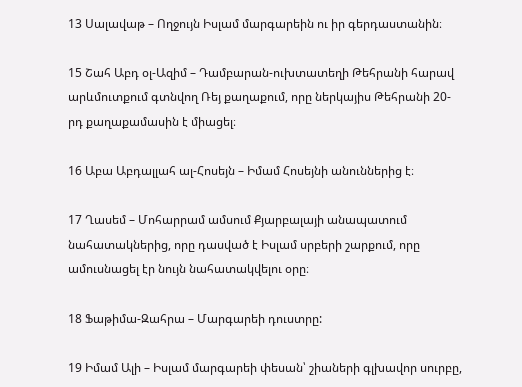13 Սալավաթ – Ողջույն Իսլամ մարգարեին ու իր գերդաստանին։

15 Շահ Աբդ օլ-Ազիմ – Դամբարան-ուխտատեղի Թեհրանի հարավ արևմուտքում գտնվող Ռեյ քաղաքում, որը ներկայիս Թեհրանի 20-րդ քաղաքամասին է միացել։

16 Աբա Աբդալլահ ալ-Հոսեյն – Իմամ Հոսեյնի անուններից է։

17 Ղասեմ – Մոհարրամ ամսում Քյարբալայի անապատում նահատակներից, որը դասված է Իսլամ սրբերի շարքում, որը ամուսնացել էր նույն նահատակվելու օրը։

18 Ֆաթիմա-Զահրա – Մարգարեի դուստրը:

19 Իմամ Ալի – Իսլամ մարգարեի փեսան՝ շիաների գլխավոր սուրբը,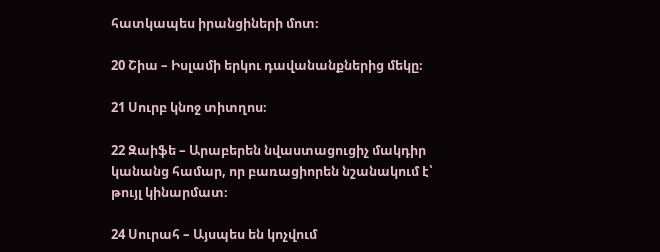հատկապես իրանցիների մոտ։

20 Շիա – Իսլամի երկու դավանանքներից մեկը։

21 Սուրբ կնոջ տիտղոս։

22 Զաիֆե – Արաբերեն նվաստացուցիչ մակդիր կանանց համար, որ բառացիորեն նշանակում է՝ թույլ կինարմատ։

24 Սուրահ – Այսպես են կոչվում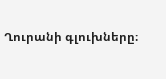Ղուրանի գլուխները։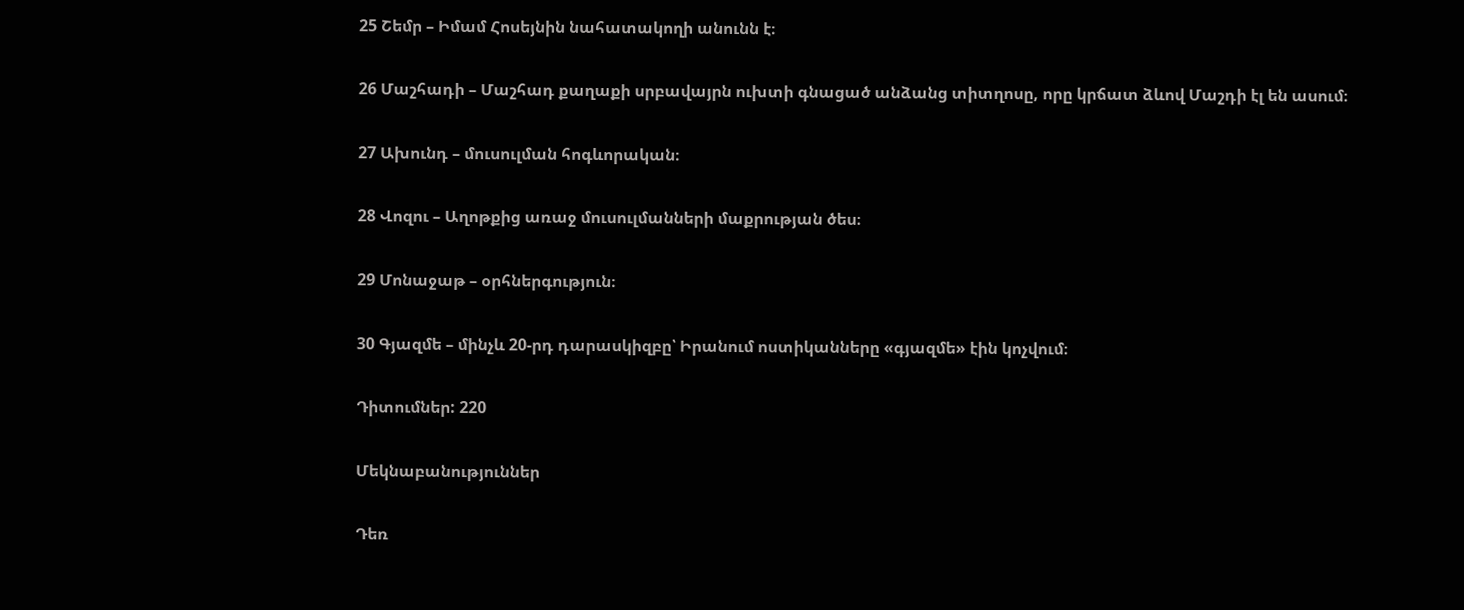25 Շեմր – Իմամ Հոսեյնին նահատակողի անունն է։

26 Մաշհադի – Մաշհադ քաղաքի սրբավայրն ուխտի գնացած անձանց տիտղոսը, որը կրճատ ձևով Մաշդի էլ են ասում։

27 Ախունդ – մուսուլման հոգևորական։

28 Վոզու – Աղոթքից առաջ մուսուլմանների մաքրության ծես։

29 Մոնաջաթ – օրհներգություն։

30 Գյազմե – մինչև 20-րդ դարասկիզբը՝ Իրանում ոստիկանները «գյազմե» էին կոչվում։

Դիտումներ: 220

Մեկնաբանություններ

Դեռ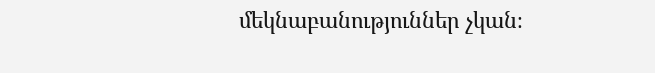մեկնաբանություններ չկան։